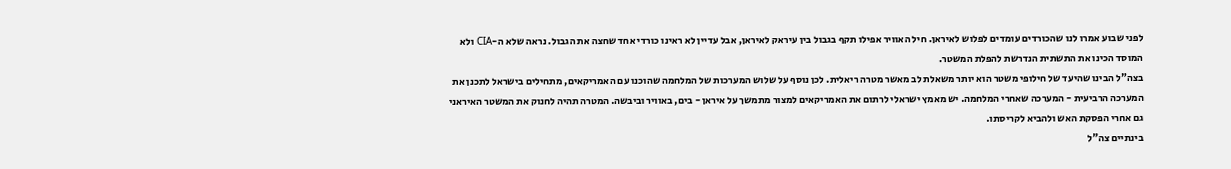לפני שבוע אמרו לנו שהכורדים עומדים לפלוש לאיראן. חיל האוויר אפילו תקף בגבול בין עיראק לאיראן, אבל עדיין לא ראינו כורדי אחד שחצה את הגבול. נראה שלא ה-CIA ולא המוסד הכינו את התשתית הנדרשת להפלת המשטר.
בצה"ל הבינו שהיעד של חילופי משטר הוא יותר משאלת לב מאשר מטרה ריאלית. לכן נוסף על שלוש המערכות של המלחמה שהוכנו עם האמריקאים, מתחילים בישראל לתכנן את המערכה הרביעית - המערכה שאחרי המלחמה. יש מאמץ ישראלי לרתום את האמריקאים למצור מתמשך על איראן - בים, באוויר וביבשה. המטרה תהיה לחנוק את המשטר האיראני גם אחרי הפסקת האש ולהביא לקריסתו.
בינתיים צה"ל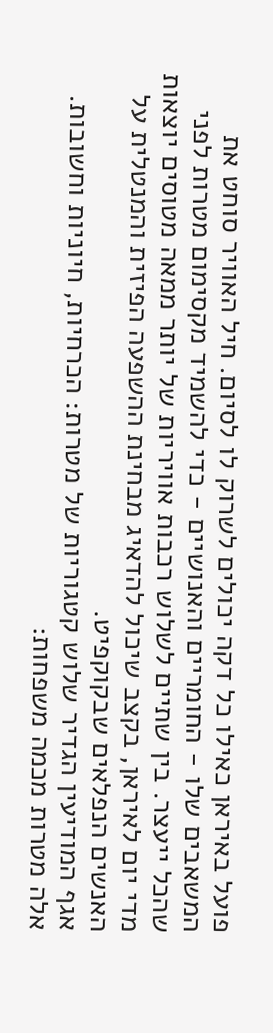פועל באיראן כאילו כל דקה יכולים לשרוק לו לסיום. חיל האוויר סוחט את המשאבים שלו - החומריים והאנושיים - כדי להשמיד מקסימום מטרות לפני שהכל ייעצר. בין שתיים לשלוש רכבות אוויריות של יותר ממאה מטוסים יוצאות מדי יום לאיראן, בקצב שיכול להדאיג מבחינת ההשפעה הפיזית והמנטלית על האנשים הנפלאים שבקוקפיט.
אגף המודיעין הגדיר שלוש קטגוריות של מטרות: הכרחיות, חיוניות וחשובות. אלה מטרות מכמה משפחות: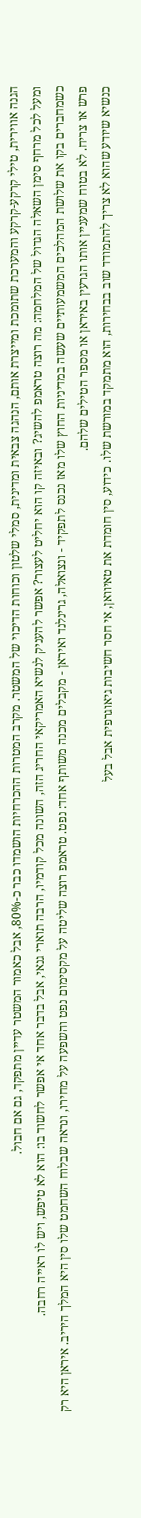הגנה אווירית, טילי קרקע-קרקע והמערכת שתומכת ומייצרת אותם, הנהגה צבאית ומדינית, סמלי שלטון וכוחות הדיכוי של המשטר. מקרב המטרות ההכרחיות הושמדו כבר כ-80%, אבל כאמור המשטר עדיין מתפקד, גם אם חבול.
ומעל לכל מרחף סימן השאלה הגדול של המלחמה: מה רוצה טראמפ להשיג? ובאיזה קו הוא יחליט לעצור? אפשר להעניק לנשיא האמריקאי החריג הזה, השונה מכל קודמיו, הרבה תוארי גנאי, אבל בדבר אחד אי אפשר לחשוד בו: הוא לא טיפש, ויש לו ראייה רחבה.
כשמחברים בקו את שלושת המהלכים המשמעותיים שעשה במדיניות החוץ שלו מאז נכנס לתפקיד - ונצואלה, גרינלנד ואיראן - מקבלים מכנה משותף אחד: נפט. טראמפ רוצה שליטה על מקסימום נפט והשפעה על מחירו, ונראה שבלוח השחמט שלו סין היא המלך היריב. איראן היא רק פרש או צריח. לא בטוח שמעניין אותו הגרעין באיראן או מספר הטילים שלהם.
כנשיא שיודע שהוא לא צריך להתמודד שוב בבחירות, הוא מתמקד במורשת שלו. כידוע, סין חומדת את טאיוואן, אי חסר חשיבות גיאוגרפית אבל בעל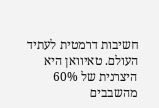חשיבות דרמטית לעתיד העולם. טאיוואן היא היצרנית של 60% מהשבבים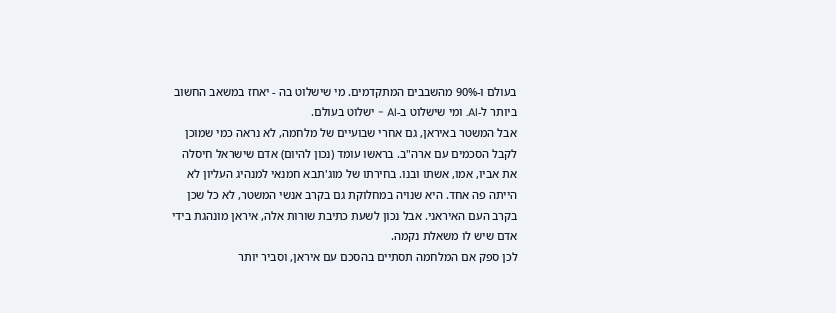בעולם ו-90% מהשבבים המתקדמים. מי שישלוט בה - יאחז במשאב החשוב ביותר ל-AI. ומי שישלוט ב-AI - ישלוט בעולם.
אבל המשטר באיראן, גם אחרי שבועיים של מלחמה, לא נראה כמי שמוכן לקבל הסכמים עם ארה"ב. בראשו עומד (נכון להיום) אדם שישראל חיסלה את אביו, אמו, אשתו ובנו. בחירתו של מוג'תבא חמנאי למנהיג העליון לא הייתה פה אחד. היא שנויה במחלוקת גם בקרב אנשי המשטר, לא כל שכן בקרב העם האיראני. אבל נכון לשעת כתיבת שורות אלה, איראן מונהגת בידי אדם שיש לו משאלת נקמה.
לכן ספק אם המלחמה תסתיים בהסכם עם איראן, וסביר יותר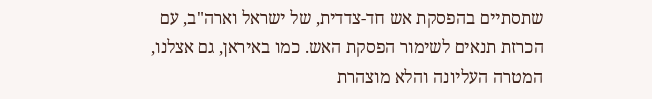שתסתיים בהפסקת אש חד-צדדית, של ישראל וארה"ב, עם הכרזת תנאים לשימור הפסקת האש. כמו באיראן, גם אצלנו, המטרה העליונה והלא מוצהרת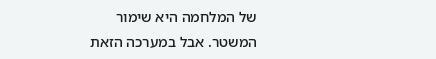של המלחמה היא שימור המשטר. אבל במערכה הזאת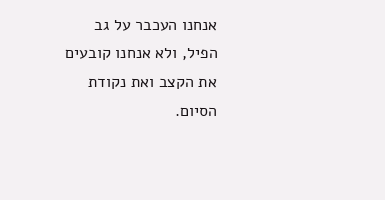אנחנו העכבר על גב הפיל, ולא אנחנו קובעים את הקצב ואת נקודת הסיום.